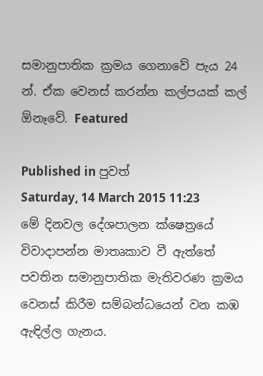සමානුපාතික ක්‍රමය ගෙනාවේ පැය 24 න්. ඒක වෙනස් කරන්න කල්පයක් කල් ඕනෑවේ. Featured

Published in පුවත්
Saturday, 14 March 2015 11:23
මේ දිනවල දේශපාලන ක්ෂෙත්‍රයේ විවාදාපන්න මාතෘකාව වී ඇත්තේ  පවතින සමානුපාතික මැතිවරණ ක්‍රමය වෙනස් කිරීම සම්බන්ධයෙන් වන කඹ ඇඳිල්ල ගැනය.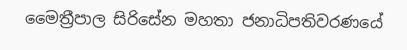මෛත්‍රීපාල සිරිසේන මහතා ජනාධිපතිවරණයේ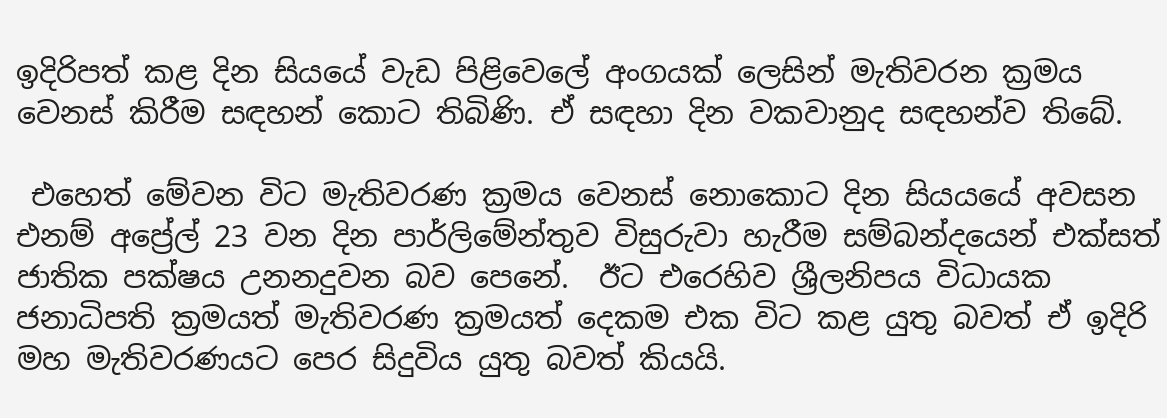ඉදිරිපත් කළ දින සියයේ වැඩ පිළිවෙලේ අංගයක් ලෙසින් මැතිවරන ක්‍රමය වෙනස් කිරීම සඳහන් කොට තිබිණි. ඒ සඳහා දින වකවානුද සඳහන්ව තිබේ.

 එහෙත් මේවන විට මැතිවරණ ක්‍රමය වෙනස් නොකොට දින සියයයේ අවසන එනම් අප්‍රේල් 23 වන දින පාර්ලිමේන්තුව විසුරුවා හැරීම සම්බන්දයෙන් එක්සත් ජාතික පක්ෂය උනනදුවන බව පෙනේ.  ඊට එරෙහිව ශ්‍රීලනිපය විධායක ජනාධිපති ක්‍රමයත් මැතිවරණ ක්‍රමයත් දෙකම එක විට කළ යුතු බවත් ඒ ඉදිරි මහ මැතිවරණයට පෙර සිදුවිය යුතු බවත් කියයි.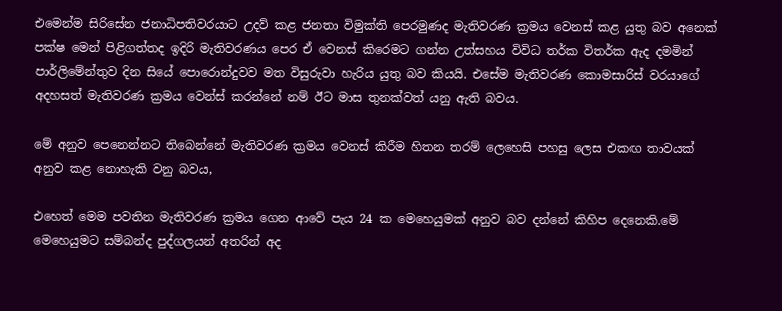එමෙන්ම සිරිසේන ජනාධිපතිවරයාට උදව් කළ ජනතා විමුක්ති පෙරමුණද මැතිවරණ ක්‍රමය වෙනස් කළ යුතු බව අනෙක් පක්ෂ මෙන් පිළිගත්තද ඉදිරි මැතිවරණය පෙර ඒ වෙනස් කිරෙමට ගන්න උත්සහය විවිධ තර්ක විතර්ක ඇද දමමින් පාර්ලිමේන්තුව දින සියේ පොරොන්දුවව මත විසුරුවා හැරිය යුතු බව කියයි. එසේම මැතිවරණ කොමසාරිස් වරයාගේ අදහසත් මැතිවරණ ක්‍රමය වෙන්ස් කරන්නේ නම් ඊට මාස තුනක්වත් යනු ඇති බවය.

මේ අනුව පෙනෙන්නට තිබෙන්නේ මැතිවරණ ක්‍රමය වෙනස් කිරීම හිතන තරම් ලෙහෙසි පහසු ලෙස එකඟ තාවයක් අනුව කළ නොහැකි වනු බවය,

එහෙත් මෙම පවතින මැතිවරණ ක්‍රමය ගෙන ආවේ පැය 24 ක මෙහෙයුමක් අනුව බව දන්නේ කිහිප දෙනෙකි.මේ මෙහෙයුමට සම්බන්ද පුද්ගලයන් අතරින් අද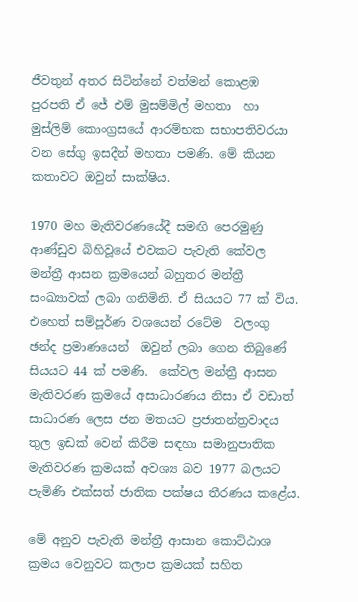ජීවතුන් අතර සිටින්නේ වත්මන් කොළඹ  පුරපති ඒ ජේ එම් මුසම්මිල් මහතා  හා මුස්ලිම් කොංග්‍රසයේ ආරම්භක සභාපතිවරයා වන සේගු ඉසදීන් මහතා පමණි. මේ කියන කතාවට ඔවුන් සාක්ෂිය.

1970 මහ මැතිවරණයේදී සමඟි පෙරමුණු ආණ්ඩුව බිහිවූයේ එවකට පැවැති කේවල මන්ත්‍රී ආසන ක්‍රමයෙන් බහුතර මන්ත්‍රී සංඛ්‍යාවක් ලබා ගනිමිනි. ඒ සියයට 77 ක් විය. එහෙත් සම්පූර්ණ වශයෙන් රටේම  වලංගු  ඡන්ද ප්‍රමාණයෙන්  ඔවුන් ලබා ගෙන තිබුණේ සියයට 44 ක් පමණි.  කේවල මන්ත්‍රී ආසන  මැතිවරණ ක්‍රමයේ අසාධාරණය නිසා ඒ වඩාත් සාධාරණ ලෙස ජන මතයට ප්‍රජාතන්ත්‍රවාදය තුල ඉඩක් වෙන් කිරීම සඳහා සමානුපාතික මැතිවරණ ක්‍රමයක් අවශ්‍ය බව 1977 බලයට පැමිණි එක්සත් ජාතික පක්ෂය තීරණය කළේය.

මේ අනුව පැවැති මන්ත්‍රී ආසාන කොට්ඨාශ ක්‍රමය වෙනුවට කලාප ක්‍රමයක් සහිත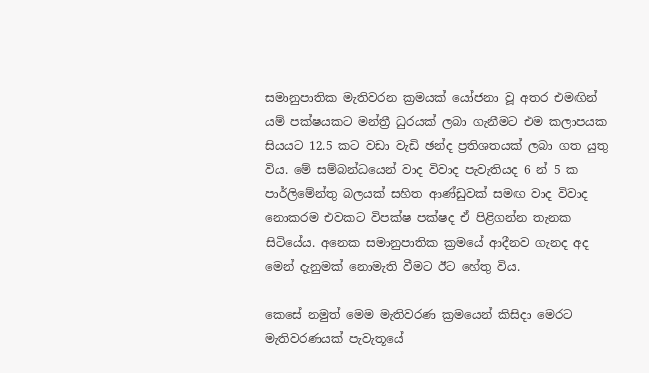සමානුපාතික මැතිවරන ක්‍රමයක් යෝජනා වූ අතර එමඟින්  යම් පක්ෂයකට මන්ත්‍රී ධුරයක් ලබා ගැනීමට එම කලාපයක සියයට 12.5 කට වඩා වැඩි ඡන්ද ප්‍රතිශතයක් ලබා ගත යුතු විය. මේ සම්බන්ධයෙන් වාද විවාද පැවැතියද 6 න් 5 ක පාර්ලිමේන්තු බලයක් සහිත ආණ්ඩුවක් සමඟ වාද විවාද නොකරම එවකට විපක්ෂ පක්ෂද ඒ පිළිගන්න තැනක සිටියේය. අනෙක සමානුපාතික ක්‍රමයේ ආදීනව ගැනද අද මෙන් දැනුමක් නොමැති වීමට ඊට හේතු විය.

කෙසේ නමුත් මෙම මැතිවරණ ක්‍රමයෙන් කිසිදා මෙරට මැතිවරණයක් පැවැතූයේ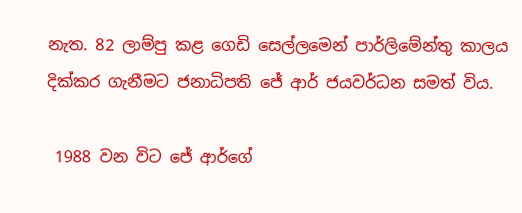නැත. 82 ලාම්පු කළ ගෙඩි සෙල්ලමෙන් පාර්ලිමේන්තු කාලය දික්කර ගැනීමට ජනාධිපති ජේ ආර් ජයවර්ධන සමත් විය.

 1988 වන විට ජේ ආර්ගේ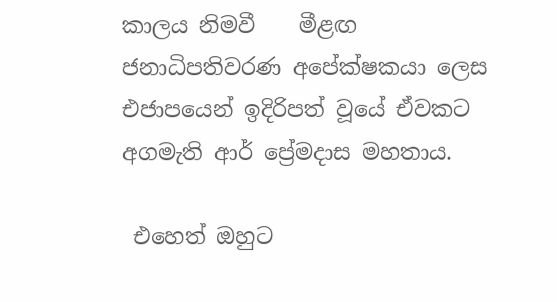කාලය නිමවී    මීළඟ ජනාධිපතිවරණ අපේක්ෂකයා ලෙස එජාපයෙන් ඉදිරිපත් වූයේ ඒවකට අගමැති ආර් ප්‍රේමදාස මහතාය.

 එහෙත් ඔහුට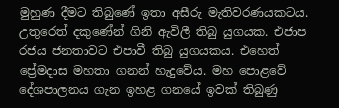මුහුණ දීමට තිබුණේ ඉතා අසීරු මැතිවරණයකටය. උතුරෙත් දකුණේන් ගිනි ඇවිලී තිබු යුගයක. එජාප රජය ජනතාවට එපාවී තිබු යුගයකය. එහෙත් ප්‍රේමදාස මහතා ගනන් හැදුවේය. මහ පොළවේ දේශපාලනය ගැන ඉහළ ගනයේ ඉවක් තිබුණු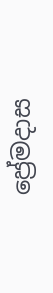ප්‍රේමදාස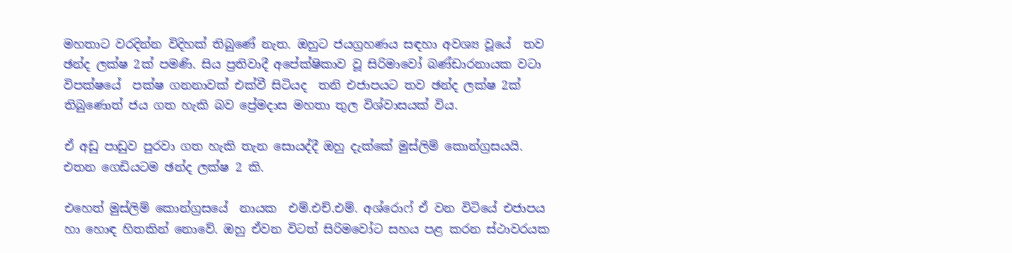මහතාට වරදින්න විදිහක් තිබුණේ නැත. ඔහුට ජයග්‍රහණය සඳහා අවශ්‍ය වූයේ  තව ඡන්ද ලක්ෂ 2ක් පමණි. සිය ප්‍රතිවාදී අපේක්ෂිකාව වූ සිරිමාවෝ බණ්ඩාරනායක වටා විපක්ෂයේ  පක්ෂ ගනනාවක් එක්වී සිටියද  තනි එජාපයට තව ඡන්ද ලක්ෂ 2ක් තිබුණොත් ජය ගත හැකි බව ප්‍රේමදාස මහතා තුල විශ්වාසයක් විය.

ඒ අඩු පාඩුව පුරවා ගත හැකි තැන සොයද්දී ඔහු දැක්කේ මුස්ලිම් කොන්ග්‍රසයයි. එතන ගෙඩියටම ඡන්ද ලක්ෂ 2 කි.

එහෙත් මුස්ලිම් කොන්ග්‍රසයේ  නායක  එම්.එච්.එම්. අශ්රොෆ් ඒ වන විටියේ එජාපය හා හොඳ හිතකින් නොවේ. ඔහු ඒවන විටත් සිරිමවෝට සහය පළ කරන ස්ථාවරයක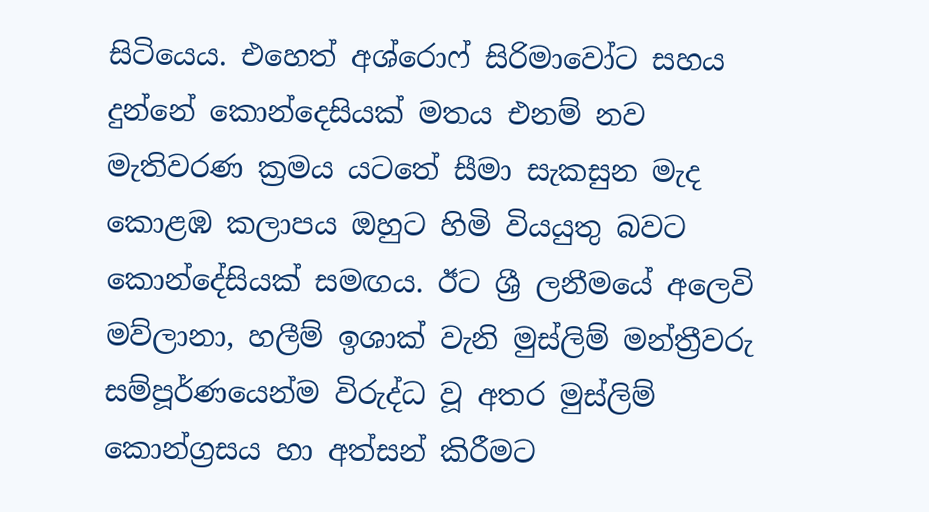සිටියෙය. එහෙත් අශ්රොෆ් සිරිමාවෝට සහය දුන්නේ කොන්දෙසියක් මතය එනම් නව මැතිවරණ ක්‍රමය යටතේ සීමා සැකසුන මැද කොළඹ කලාපය ඔහුට හිමි වියයුතු බවට කොන්දේසියක් සමඟය. ඊට ශ්‍රී ලනීමයේ අලෙවි මව්ලානා, හලීම් ඉශාක් වැනි මුස්ලිම් මන්ත්‍රීවරු සම්පූර්ණයෙන්ම විරුද්ධ වූ අතර මුස්ලිම් කොන්ග්‍රසය හා අත්සන් කිරීමට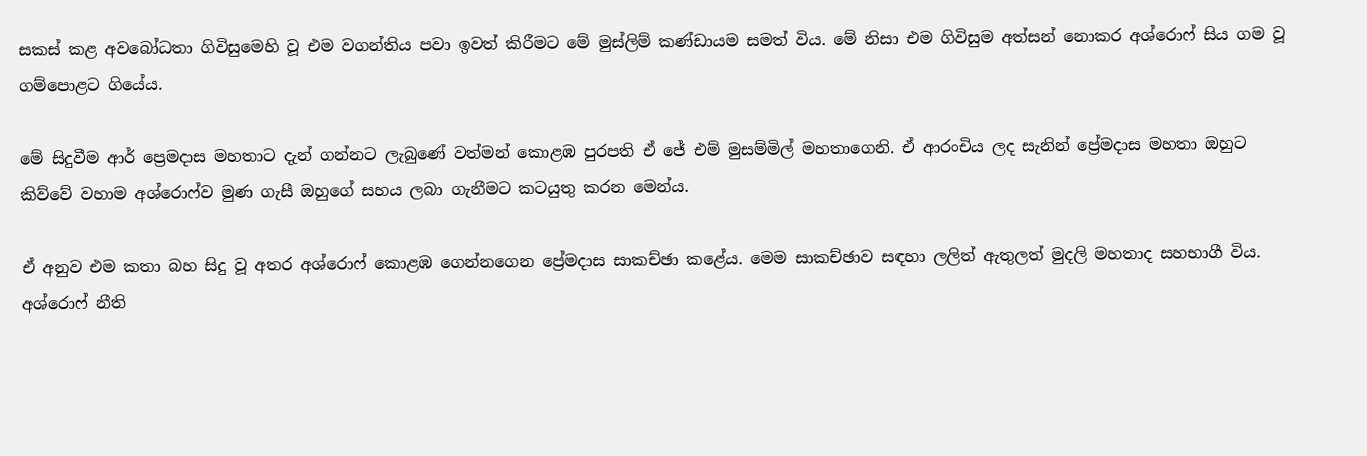සකස් කළ අවබෝධතා ගිවිසුමෙහි වූ එම වගන්තිය පවා ඉවත් කිරීමට මේ මුස්ලිම් කණ්ඩායම සමත් විය. මේ නිසා එම ගිවිසුම අත්සන් නොකර අශ්රොෆ් සිය ගම වූ ගම්පොළට ගියේය.

මේ සිදුවීම ආර් ප්‍රෙමදාස මහතාට දැන් ගන්නට ලැබුණේ වත්මන් කොළඹ පුරපති ඒ ජේ එම් මුසම්මිල් මහතාගෙනි. ඒ ආරංචිය ලද සැනින් ප්‍රේමදාස මහතා ඔහුට කිව්වේ වහාම අශ්රොෆ්ව මුණ ගැසී ඔහුගේ සහය ලබා ගැනීමට කටයුතු කරන මෙන්ය.

ඒ අනුව එම කතා බහ සිදු වූ අතර අශ්රොෆ් කොළඹ ගෙන්නගෙන ප්‍රේමදාස සාකච්ඡා කළේය. මෙම සාකච්ඡාව සඳහා ලලිත් ඇතුලත් මුදලි මහතාද සහභාගී විය. අශ්රොෆ් නීති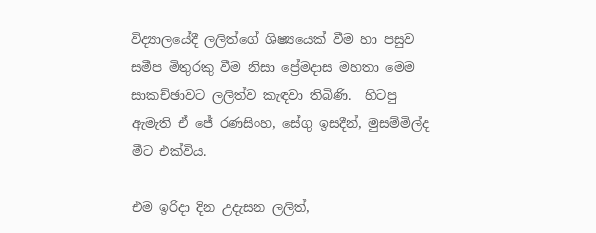විද්‍යාලයේදී ලලිත්ගේ ශිෂ්‍යයෙක් වීම හා පසුව සමීප මිතුරකු වීම නිසා ප්‍රේමදාස මහතා මෙම සාකච්ඡාවට ලලිත්ව කැඳවා තිබිණි.  හිටපු ඇමැති ඒ ජේ රණසිංහ, සේගු ඉසදීන්, මුසම්මිල්ද මීට එක්විය.

එම ඉරිදා දින උදැසන ලලිත්,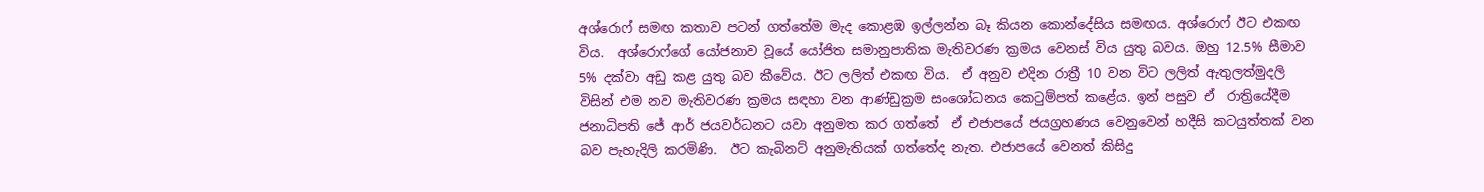අශ්රොෆ් සමඟ කතාව පටන් ගත්තේම මැද කොළඹ ඉල්ලන්න බෑ කියන කොන්දේසිය සමඟය. අශ්රොෆ් ඊට එකඟ විය.  අශ්රොෆ්ගේ යෝජනාව වූයේ යෝජිත සමානුපාතික මැතිවරණ ක්‍රමය වෙනස් විය යුතු බවය. ඔහු 12.5% සීමාව 5% දක්වා අඩු කළ යුතු බව කීවේය. ඊට ලලිත් එකඟ විය.  ඒ අනුව එදින රාත්‍රී 10 වන විට ලලිත් ඇතුලත්මුදලි විසින් එම නව මැතිවරණ ක්‍රමය සඳහා වන ආණ්ඩුක්‍රම සංශෝධනය කෙ‍ටුම්පත් කළේය. ඉන් පසුව ඒ  රාත්‍රියේදීම ජනාධිපති ජේ ආර් ජයවර්ධනට යවා අනුමත කර ගත්තේ  ඒ එජාපයේ ජයග්‍රහණය වෙනුවෙන් හදීසි කටයුත්තක් වන බව පැහැදිලි කරමිණි.  ඊට කැබිනට් අනුමැතියක් ගත්තේද නැත. එජාපයේ වෙනත් කිසිදු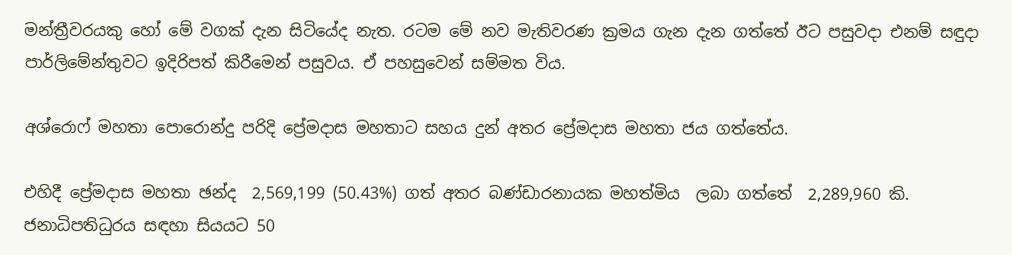මන්ත්‍රීවරයකු හෝ මේ වගක් දැන සිටියේද නැත. රටම මේ නව මැතිවරණ ක්‍රමය ගැන දැන ගත්තේ ඊට පසුවදා එනම් සඳුදා පාර්ලිමේන්තුවට ඉදිරිපත් කිරීමෙන් පසුවය. ඒ පහසුවෙන් සම්මත විය.

අශ්රොෆ් මහතා පොරොන්දු පරිදි ප්‍රේමදාස මහතාට සහය දුන් අතර ප්‍රේමදාස මහතා ජය ගත්තේය.

එහිදී ප්‍රේමදාස මහතා ඡන්ද  2,569,199 (50.43%) ගත් අතර බණ්ඩාරනායක මහත්මිය  ලබා ගත්තේ  2,289,960 කි. ජනාධිපතිධුරය සඳහා සියයට 50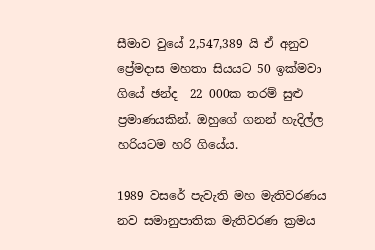සීමාව වුයේ 2,547,389 යි ඒ අනුව ප්‍රේමදාස මහතා සියයට 50 ඉක්මවා ගියේ ඡන්ද  22 000ක තරම් සුළු ප්‍රමාණයකින්. ඔහුගේ ගනන් හැදිල්ල හරියටම හරි ගියේය.

1989 වසරේ පැවැති මහ මැතිවරණය නව සමානුපාතික මැතිවරණ ක්‍රමය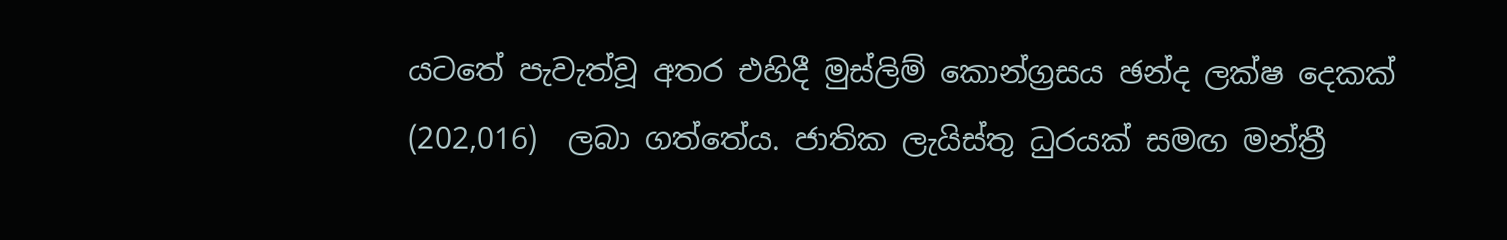යටතේ පැවැත්වූ අතර එහිදී මුස්ලිම් කොන්ග්‍රසය ඡන්ද ලක්ෂ දෙකක් (202,016)  ලබා ගත්තේය. ජාතික ලැයිස්තු ධුරයක් සමඟ මන්ත්‍රී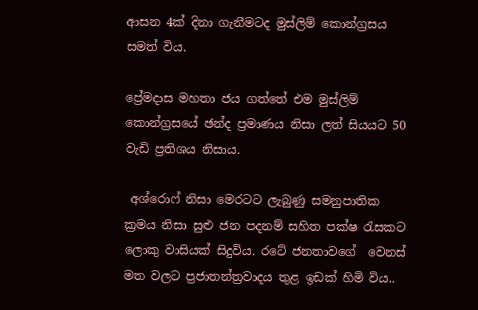ආසන 4ක් දිනා ගැනීමටද මුස්ලිම් කොන්ග්‍රසය සමත් විය.

ප්‍රේමදාස මහතා ජය ගත්තේ එම මුස්ලිම් කොන්ග්‍රසයේ ඡන්ද ප්‍රමාණය නිසා ලත් සියයට 50 වැඩි ප්‍රතිශය නිසාය.

 අශ්රොෆ් නිසා මෙරටට ලැබුණු සමනුපාතික ක්‍රමය නිසා සුළු ජන පදනම් සහිත පක්ෂ රැසකට ලොකු වාසියක් සිදුවිය. රටේ ජනතාවගේ  වෙනස් මත වලට ප්‍රජාතන්ත්‍රවාදය තුළ ඉඩක් හිමි විය..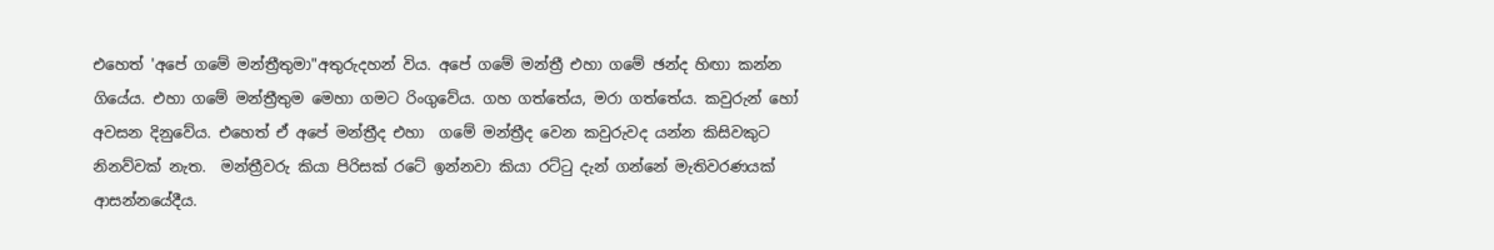එහෙත් 'අපේ ගමේ මන්ත්‍රීතුමා"අතුරුදහන් විය. අපේ ගමේ මන්ත්‍රී එහා ගමේ ඡන්ද හිඟා කන්න ගියේය. එහා ගමේ මන්ත්‍රීතුම මෙහා ගමට රිංගුවේය. ගහ ගත්තේය, මරා ගත්තේය. කවුරුන් හෝ අවසන දිනුවේය. එහෙත් ඒ අපේ මන්ත්‍රීද එහා  ගමේ මන්ත්‍රීද වෙන කවුරුවද යන්න කිසිවකුට නිනව්වක් නැත.  මන්ත්‍රීවරු කියා පිරිසක් රටේ ඉන්නවා කියා රට්‍ටු දැන් ගන්නේ මැතිවරණයක් ආසන්නයේදීය.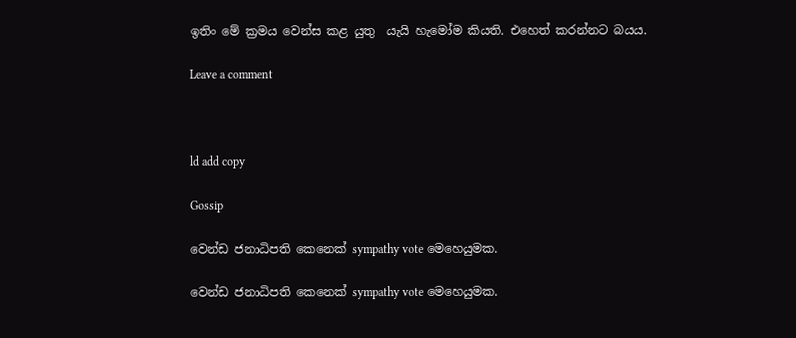ඉතිං මේ ක්‍රමය වෙන්ස කළ යුතු  යැයි හැමෝම කියති. එහෙත් කරන්නට බයය.

Leave a comment



ld add copy

Gossip

වෙන්ඩ ජනාධිපති කෙනෙක් sympathy vote මෙහෙයුමක.

වෙන්ඩ ජනාධිපති කෙනෙක් sympathy vote මෙහෙයුමක.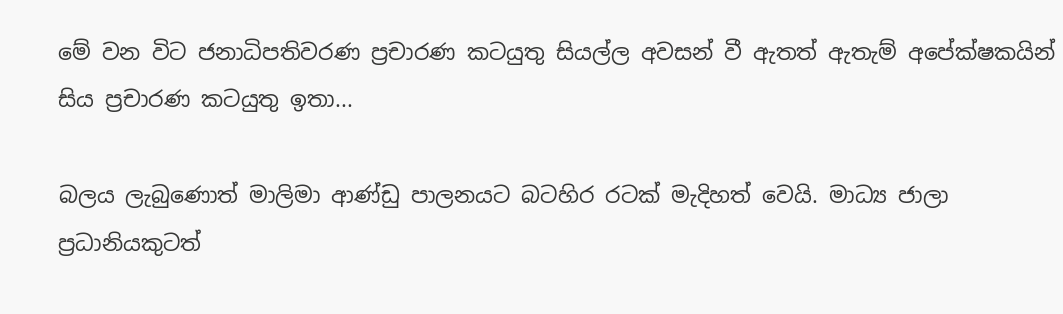මේ වන විට ජනාධිපතිවරණ ප්‍රචාරණ කටයුතු සියල්ල අවසන් වී ඇතත් ඇතැම් අපේක්ෂකයින් සිය ප්‍රචාරණ කටයුතු ඉතා...

බලය ලැබුණොත් මාලිමා ආණ්ඩු පාලනයට බටහිර රටක් මැදිහත් වෙයි. මාධ්‍ය ජාලා ප්‍රධානියකුටත්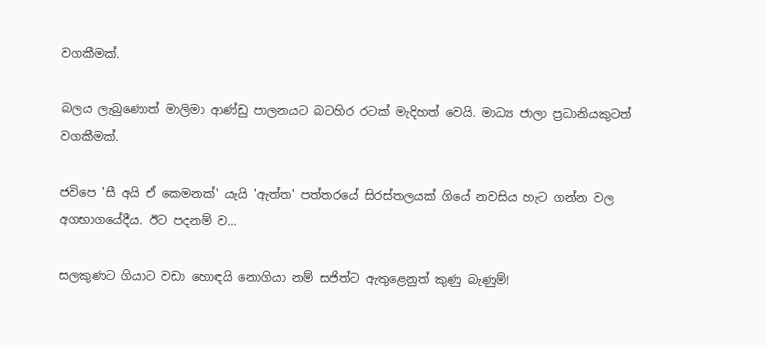වගකීමක්.

බලය ලැබුණොත් මාලිමා ආණ්ඩු පාලනයට බටහිර රටක් මැදිහත් වෙයි. මාධ්‍ය ජාලා ප්‍රධානියකුටත් වගකීමක්.

ජවිපෙ 'සී අයි ඒ කෙමනක්' යැයි 'ඇත්ත' පත්තරයේ සිරස්තලයක් ගියේ නවසිය හැට ගන්න වල අගභාගයේදීය. ඊට පදනම් ව...

සලකුණට ගියාට වඩා හොඳයි නොගියා නම් සජිත්ට ඇතුළෙනුත් කුණු බැණුම්!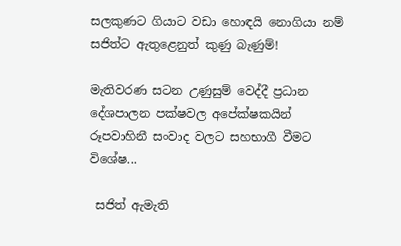සලකුණට ගියාට වඩා හොඳයි නොගියා නම් සජිත්ට ඇතුළෙනුත් කුණු බැණුම්!

මැතිවරණ සටන උණුසුම් වෙද්දී ප්‍රධාන දේශපාලන පක්ෂවල අපේක්ෂකයින් රූපවාහිනී සංවාද වලට සහභාගී වීමට විශේෂ...

 සජිත් ඇමැති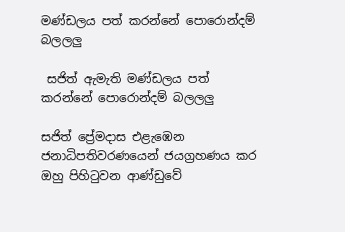මණ්ඩලය පත් කරන්නේ පොරොන්දම් බලලලු

 සජිත් ඇමැති මණ්ඩලය පත් කරන්නේ පොරොන්දම් බලලලු

සජිත් ප්‍රේමදාස එළැඹෙන ජනාධිපතිවරණයෙන් ජයග්‍රහණය කර ඔහු පිහි‍ටුවන ආණ්ඩුවේ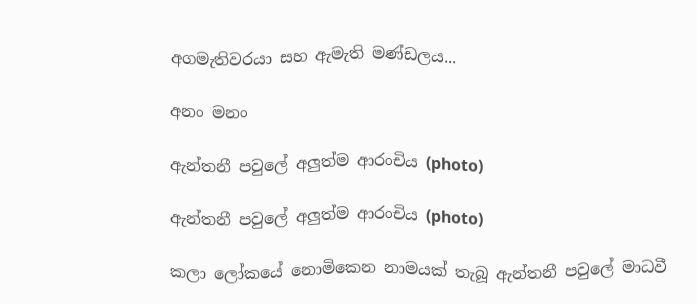අගමැතිවරයා සහ ඇමැති මණ්ඩලය...

අනං මනං

ඇන්තනී පවුලේ අලුත්ම ආරංචිය (photo)

ඇන්තනී පවුලේ අලුත්ම ආරංචිය (photo)

කලා ලෝකයේ නොමිකෙන නාමයක් තැබූ ඇන්තනී පවුලේ මාධවී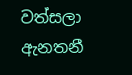වත්සලා ඇනතනී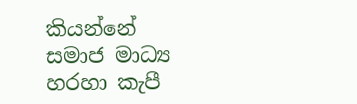කියන්නේ  සමාජ මාධ්‍ය හරහා කැපී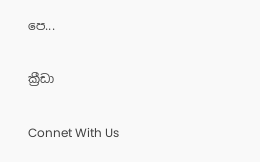පෙ...

ක්‍රීඩා

Connet With Us